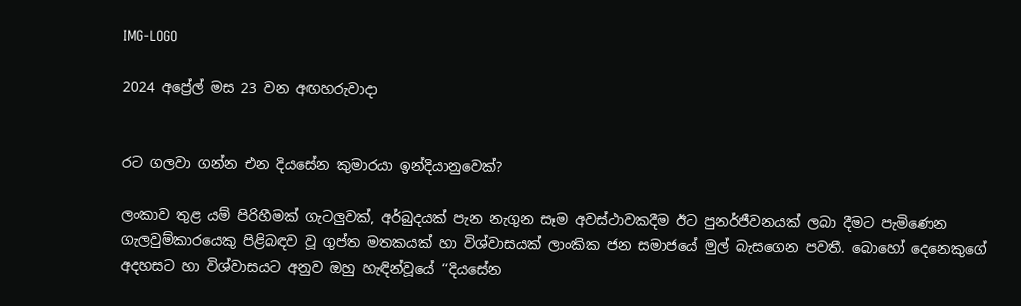IMG-LOGO

2024 අප්‍රේල් මස 23 වන අඟහරුවාදා


රට ගලවා ගන්න එන දියසේන කුමාරයා ඉන්දියානුවෙක්?

ලංකාව තුළ යම් පිරිහීමක් ගැටලුවක්, අර්බුදයක් පැන නැගුන සෑම අවස්ථාවකදීම ඊට පුනර්ජීවනයක් ලබා දීමට පැමිණෙන ගැලවුම්කාරයෙකු පිළිබඳව වූ ගුප්ත මතකයක් හා විශ්වාසයක් ලාංකික ජන සමාජයේ මුල් බැසගෙන පවතී. බොහෝ දෙනෙකුගේ අදහසට හා විශ්වාසයට අනුව ඔහු හැඳින්වූයේ ‘‘දියසේන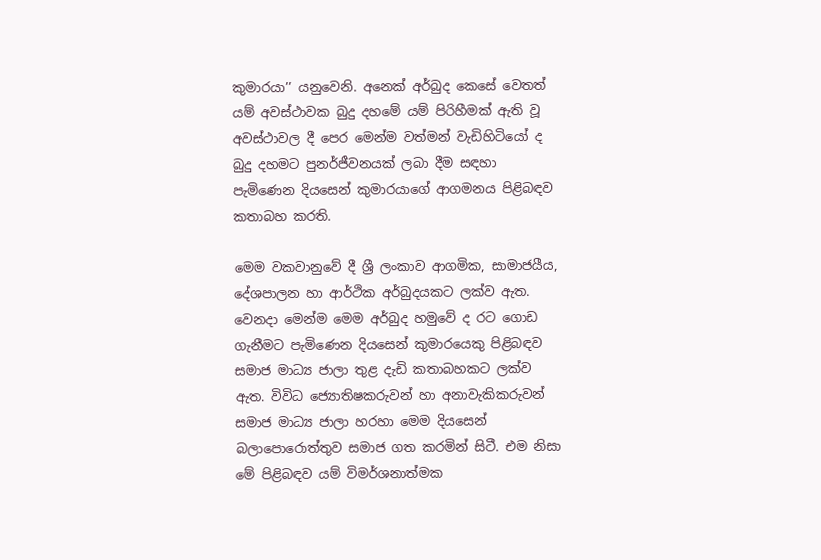කුමාරයා’’ යනුවෙනි. අනෙක් අර්බුද කෙසේ වෙතත් යම් අවස්ථාවක බුදු දහමේ යම් පිරිහීමක් ඇති වූ අවස්ථාවල දී පෙර මෙන්ම වත්මන් වැඩිහිටියෝ ද බුදු දහමට පුනර්ජීවනයක් ලබා දීම සඳහා පැමිණෙන දියසෙන් කුමාරයාගේ ආගමනය පිළිබඳව කතාබහ කරති.

මෙම වකවානුවේ දී ශ්‍රී ලංකාව ආගමික, සාමාජයීය, දේශපාලන හා ආර්ථික අර්බුදයකට ලක්ව ඇත. වෙනදා මෙන්ම මෙම අර්බුද හමුවේ ද රට ගොඩ ගැනීමට පැමිණෙන දියසෙන් කුමාරයෙකු පිළිබඳව සමාජ මාධ්‍ය ජාලා තුළ දැඩි කතාබහකට ලක්ව ඇත. විවිධ ජ්‍යොතිෂකරුවන් හා අනාවැකිකරුවන් සමාජ මාධ්‍ය ජාලා හරහා මෙම දියසෙන් බලාපොරොත්තුව සමාජ ගත කරමින් සිටී. එම නිසා මේ පිළිබඳව යම් විමර්ශනාත්මක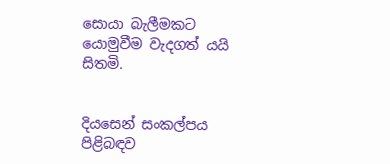සොයා බැලීමකට යොමුවීම වැදගත් යයි සිතමි.


දියසෙන් සංකල්පය පිළිබඳව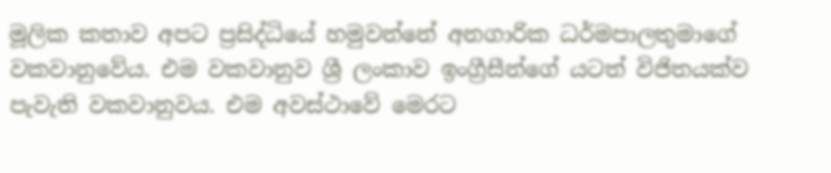මූලික කතාව අපට ප්‍රසිද්ධියේ හමුවන්නේ අනගාරික ධර්මපාලතුමාගේ වකවානුවේය. එම වකවානුව ශ්‍රී ලංකාව ඉංග්‍රීසීන්ගේ යටත් විජිතයක්ව පැවැති වකවානුවය. එම අවස්ථාවේ මෙරට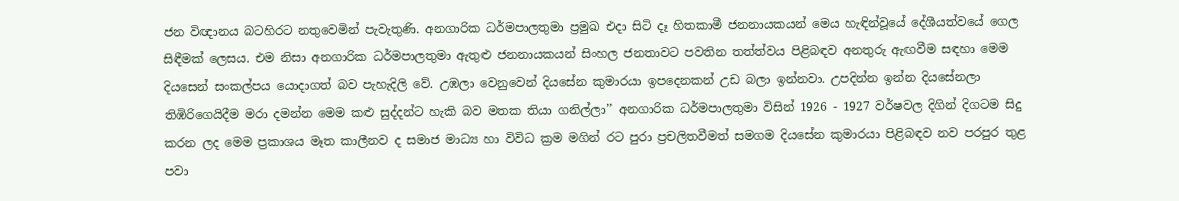ජන විඥානය බටහිරට නතුවෙමින් පැවැතුණි. අනගාරික ධර්මපාලතුමා ප්‍රමුඛ එදා සිටි දෑ හිතකාමී ජනනායකයන් මෙය හැඳින්වූයේ දේශීයත්වයේ ගෙල සිඳීමක් ලෙසය. එම නිසා අනගාරික ධර්මපාලතුමා ඇතුළු ජනනායකයන් සිංහල ජනතාවට පවතින තත්ත්වය පිළිබඳව අනතුරු ඇඟවීම සඳහා මෙම දියසෙන් සංකල්පය යොදාගත් බව පැහැදිලි වේ. උඹලා වෙනුවෙන් දියසේන කුමාරයා ඉපදෙනකන් උඩ බලා ඉන්නවා. උපදින්න ඉන්න දියසේනලා තිඹිරිගෙයිදීම මරා දමන්න මෙම කළු සුද්දන්ට හැකි බව මතක තියා ගනිල්ලා’’ අනගාරික ධර්මපාලතුමා විසින් 1926 - 1927 වර්ෂවල දිගින් දිගටම සිදු කරන ලද මෙම ප්‍රකාශය මෑත කාලීනව ද සමාජ මාධ්‍ය හා විවිධ ක්‍රම මගින් රට පුරා ප්‍රචලිතවීමත් සමගම දියසේන කුමාරයා පිළිබඳව නව පරපුර තුළ පවා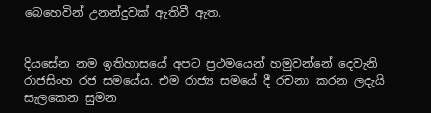බෙහෙවින් උනන්දුවක් ඇතිවී ඇත.


දියසේන නම ඉතිහාසයේ අපට ප්‍රථමයෙන් හමුවන්නේ දෙවැනි රාජසිංහ රජ සමයේය. එම රාජ්‍ය සමයේ දී රචනා කරන ලදැයි සැලකෙන සුමන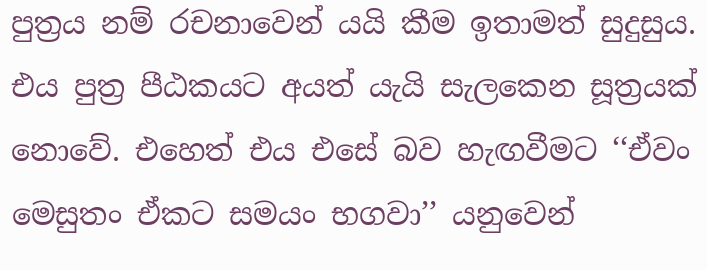පුත්‍රය නම් රචනාවෙන් යයි කීම ඉතාමත් සුදුසුය. එය පුත්‍ර පීඨකයට අයත් යැයි සැලකෙන සූත්‍රයක් නොවේ. එහෙත් එය එසේ බව හැඟවීමට ‘‘ඒවං මෙසුතං ඒකට සමයං භගවා’’ යනුවෙන්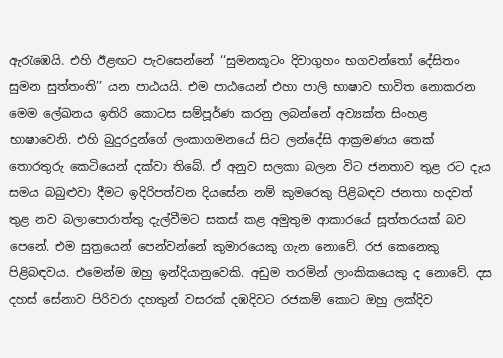ඇරැඹෙයි. එහි ඊළඟට පැවසෙන්නේ ‘‘සුමනකූටං දිවාගුහං භගවන්තෝ දේසිතං සුමන සුත්තංති’’ යන පාඨයයි. එම පාඨයෙන් එහා පාලි භාෂාව භාවිත නොකරන මෙම ලේඛනය ඉතිරි කොටස සම්පූර්ණ කරනු ලබන්නේ අව්‍යක්ත සිංහළ භාෂාවෙනි. එහි බුදුරදුන්ගේ ලංකාගමනයේ සිට ලන්දේසි ආක්‍රමණය තෙක් තොරතුරු කෙටියෙන් දක්වා තිබේ. ඒ අනුව සලකා බලන විට ජනතාව තුළ රට දැය සමය බබුළුවා දීමට ඉදිරිපත්වන දියසේන නම් කුමරෙකු පිළිබඳව ජනතා හදවත් තුළ නව බලාපොරාත්තු දැල්වීමට සකස් කළ අමුතුම ආකාරයේ සූත්තරයක් බව පෙනේ. එම සුත්‍රයෙන් පෙන්වන්නේ කුමාරයෙකු ගැන නොවේ. රජ කෙනෙකු පිළිබඳවය. එමෙන්ම ඔහු ඉන්දියානුවෙකි. අඩුම තරමින් ලාංකිකයෙකු ද නොවේ. දස දහස් සේනාව පිරිවරා දහතුන් වසරක් දඹදිවට රජකම් කොට ඔහු ලක්දිව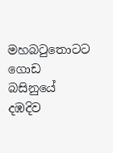මහබටුතොටට ගොඩ බසිනුයේ දඹදිව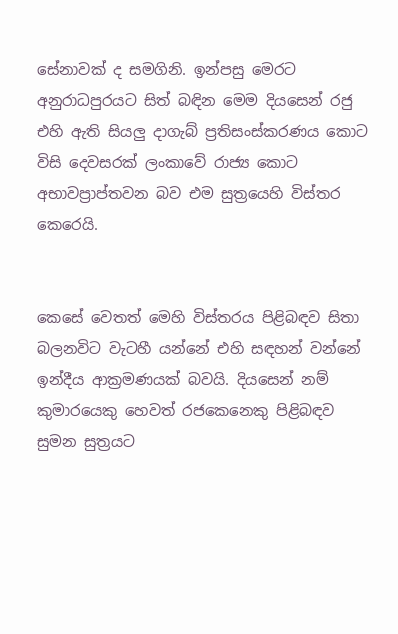සේනාවක් ද සමගිනි. ඉන්පසු මෙරට අනුරාධපුරයට සිත් බඳින මෙම දියසෙන් රජු එහි ඇති සියලු දාගැබ් ප්‍රතිසංස්කරණය කොට විසි දෙවසරක් ලංකාවේ රාජ්‍ය කොට අභාවප්‍රාප්තවන බව එම සුත්‍රයෙහි විස්තර කෙරෙයි.


කෙසේ වෙතත් මෙහි විස්තරය පිළිබඳව සිතා බලනවිට වැටහී යන්නේ එහි සඳහන් වන්නේ ඉන්දීය ආක්‍රමණයක් බවයි. දියසෙන් නම් කුමාරයෙකු හෙවත් රජකෙනෙකු පිළිබඳව සුමන සුත්‍රයට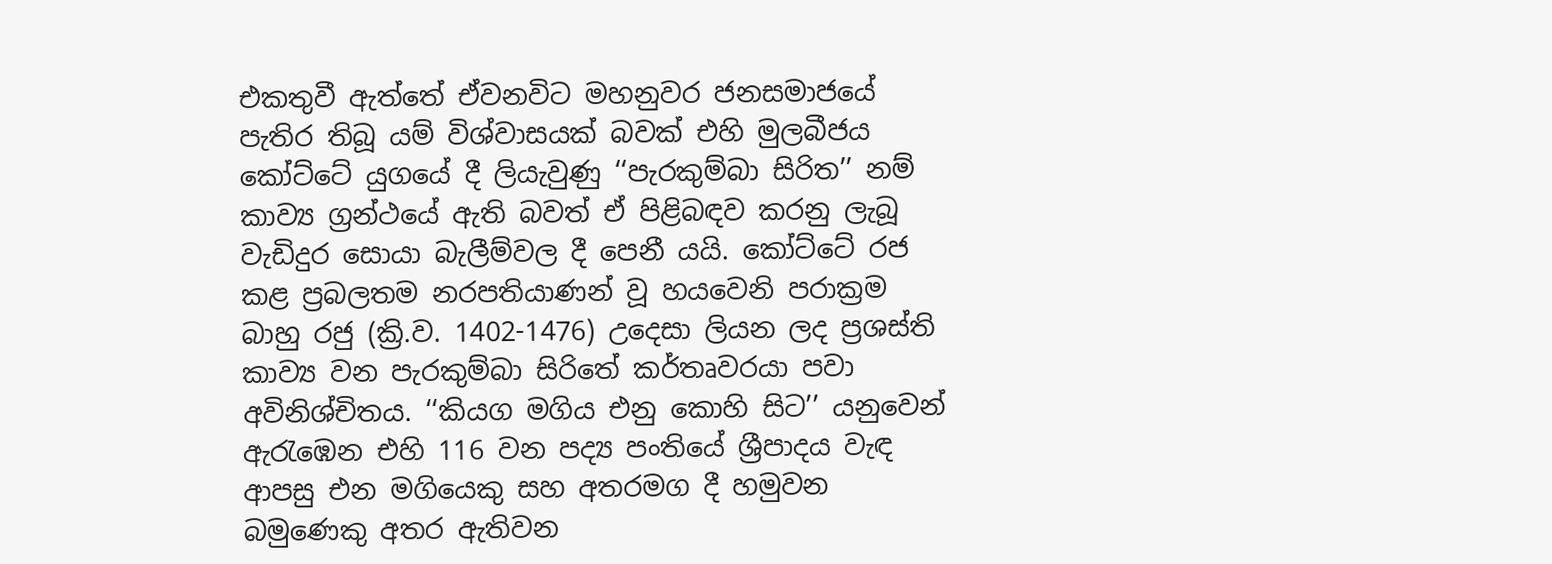එකතුවී ඇත්තේ ඒවනවිට මහනුවර ජනසමාජයේ පැතිර තිබූ යම් විශ්වාසයක් බවක් එහි මුලබීජය කෝට්ටේ යුගයේ දී ලියැවුණු ‘‘පැරකුම්බා සිරිත’’ නම් කාව්‍ය ග්‍රන්ථයේ ඇති බවත් ඒ පිළිබඳව කරනු ලැබූ වැඩිදුර සොයා බැලීම්වල දී පෙනී යයි. කෝට්ටේ රජ කළ ප්‍රබලතම නරපතියාණන් වූ හයවෙනි පරාක්‍රම බාහු රජු (ක්‍රි.ව. 1402-1476) උදෙසා ලියන ලද ප්‍රශස්ති කාව්‍ය වන පැරකුම්බා සිරිතේ කර්තෘවරයා පවා අවිනිශ්චිතය. ‘‘කියග මගිය එනු කොහි සිට’’ යනුවෙන් ඇරැඹෙන එහි 116 වන පද්‍ය පංතියේ ශ්‍රීපාදය වැඳ ආපසු එන මගියෙකු සහ අතරමග දී හමුවන බමුණෙකු අතර ඇතිවන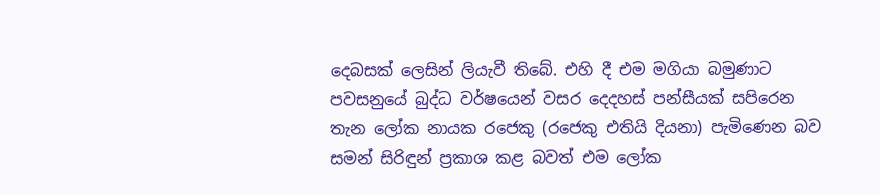දෙබසක් ලෙසින් ලියැවී තිබේ. එහි දී එම මගියා බමුණාට පවසනුයේ බුද්ධ වර්ෂයෙන් වසර දෙදහස් පන්සීයක් සපිරෙන තැන ලෝක නායක රජෙකු (රජෙකු එතියි දියනා) පැමිණෙන බව සමන් සිරිඳුන් ප්‍රකාශ කළ බවත් එම ලෝක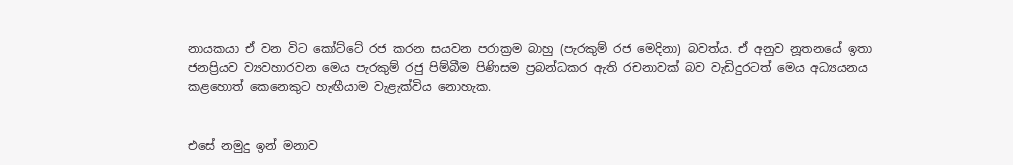නායකයා ඒ වන විට කෝට්ටේ රජ කරන සයවන පරාක්‍රම බාහු (පැරකුම් රජ මෙදිනා) බවත්ය. ඒ අනුව නූතනයේ ඉතා ජනප්‍රියව ව්‍යවහාරවන මෙය පැරකුම් රජු පිම්බීම පිණිසම ප්‍රබන්ධකර ඇති රචනාවක් බව වැඩිදුරටත් මෙය අධ්‍යයනය කළහොත් කෙනෙකුට හැඟීයාම වැළැක්විය නොහැක.


එසේ නමුදු ඉන් මනාව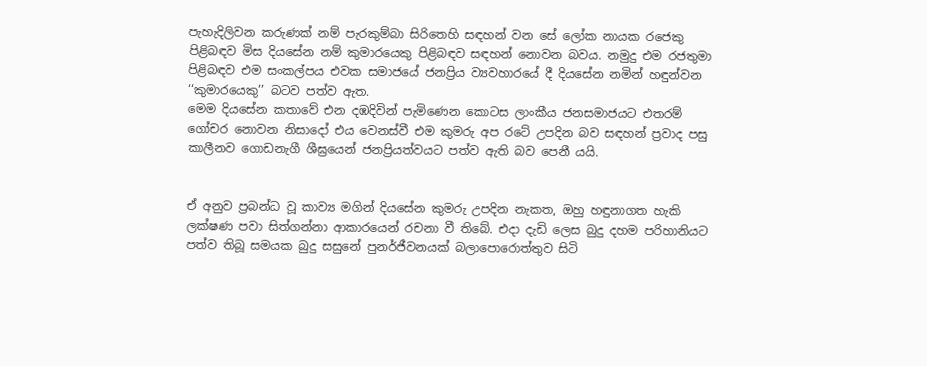පැහැදිලිවන කරුණක් නම් පැරකුම්බා සිරිතෙහි සඳහන් වන සේ ලෝක නායක රජෙකු පිළිබඳව මිස දියසේන නම් කුමාරයෙකු පිළිබඳව සඳහන් නොවන බවය. නමුදු එම රජතුමා පිළිබඳව එම සංකල්පය එවක සමාජයේ ජනප්‍රිය ව්‍යවහාරයේ දී දියසේන නමින් හඳුන්වන ‘‘කුමාරයෙකු’’ බටව පත්ව ඇත.
මෙම දියසේන කතාවේ එන දඹදිවින් පැමිණෙන කොටස ලාංකීය ජනසමාජයට එතරම් ගෝචර නොවන නිසාදෝ එය වෙනස්වී එම කුමරු අප රටේ උපදින බව සඳහන් ප්‍රවාද පසු කාලීනව ගොඩනැගී ශීඝ්‍රයෙන් ජනප්‍රියත්වයට පත්ව ඇති බව පෙනී යයි.


ඒ අනුව ප්‍රබන්ධ වූ කාව්‍ය මගින් දියසේන කුමරු උපදින නැකත, ඔහු හඳුනාගත හැකි ලක්ෂණ පවා සිත්ගන්නා ආකාරයෙන් රචනා වී තිබේ. එදා දැඩි ලෙස බුදු දහම පරිහානියට පත්ව තිබූ සමයක බුදු සසුනේ පුනර්ජීවනයක් බලාපොරොත්තුව සිටි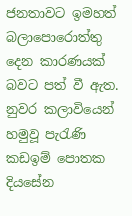ජනතාවට ඉමහත් බලාපොරොත්තු දෙන කාරණයක් බවට පත් වී ඇත. නුවර කලාවියෙන් හමුවූ පැරැණි කඩඉම් පොතක දියසේන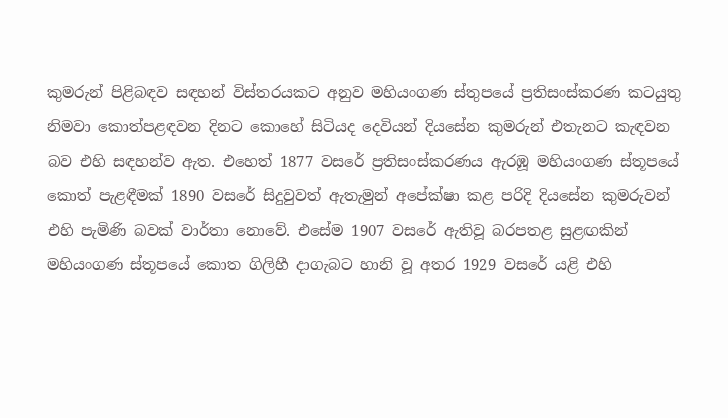කුමරුන් පිළිබඳව සඳහන් විස්තරයකට අනුව මහියංගණ ස්තුපයේ ප්‍රතිසංස්කරණ කටයුතු නිමවා කොත්පළඳවන දිනට කොහේ සිටියද දෙවියන් දියසේන කුමරුන් එතැනට කැඳවන බව එහි සඳහන්ව ඇත. එහෙත් 1877 වසරේ ප්‍රතිසංස්කරණය ඇරඹූ මහියංගණ ස්තූපයේ කොත් පැළඳීමක් 1890 වසරේ සිදුවුවත් ඇතැමුන් අපේක්ෂා කළ පරිදි දියසේන කුමරුවන් එහි පැමිණි බවක් වාර්තා නොවේ. එසේම 1907 වසරේ ඇතිවූ බරපතළ සුළඟකින් මහියංගණ ස්තූපයේ කොත ගිලිහී දාගැබට හානි වූ අතර 1929 වසරේ යළි එහි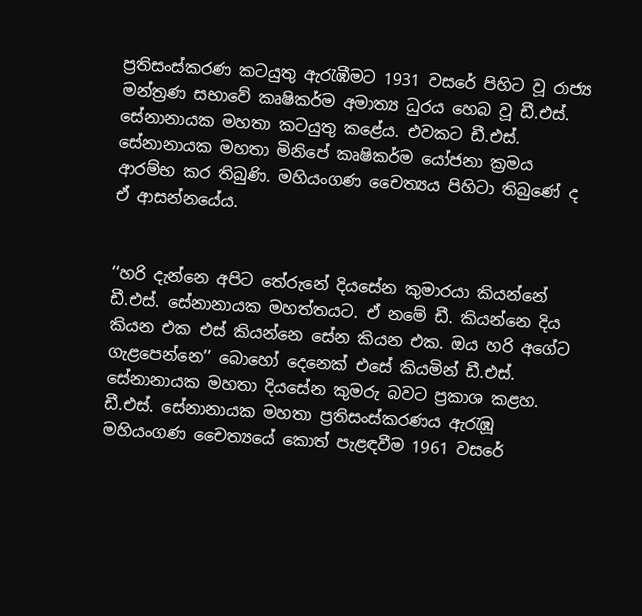ප්‍රතිසංස්කරණ කටයුතු ඇරැඹීමට 1931 වසරේ පිහිට වූ රාජ්‍ය මන්ත්‍රණ සභාවේ කෘෂිකර්ම අමාත්‍ය ධුරය හෙබ වූ ඩී.එස්. සේනානායක මහතා කටයුතු කළේය. එවකට ඩී.එස්. සේනානායක මහතා මිනිපේ කෘෂිකර්ම යෝජනා ක්‍රමය ආරම්භ කර තිබුණි. මහියංගණ චෛත්‍යය පිහිටා තිබුණේ ද ඒ ආසන්නයේය.


‘‘හරි දැන්නෙ අපිට තේරුනේ දියසේන කුමාරයා කියන්නේ ඩී.එස්. සේනානායක මහත්තයට. ඒ නමේ ඩී. කියන්නෙ දිය කියන එක එස් කියන්නෙ සේන කියන එක. ඔය හරි අගේට ගැළපෙන්නෙ’’ බොහෝ දෙනෙක් එසේ කියමින් ඩී.එස්. සේනානායක මහතා දියසේන කුමරු බවට ප්‍රකාශ කළහ. ඩී.එස්. සේනානායක මහතා ප්‍රතිසංස්කරණය ඇරැඹූ මහියංගණ චෛත්‍යයේ කොත් පැළඳවීම 1961 වසරේ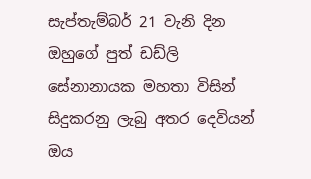සැප්තැම්බර් 21 වැනි දින ඔහුගේ පුත් ඩඩ්ලි සේනානායක මහතා විසින් සිදුකරනු ලැබු අතර දෙවියන් ඔය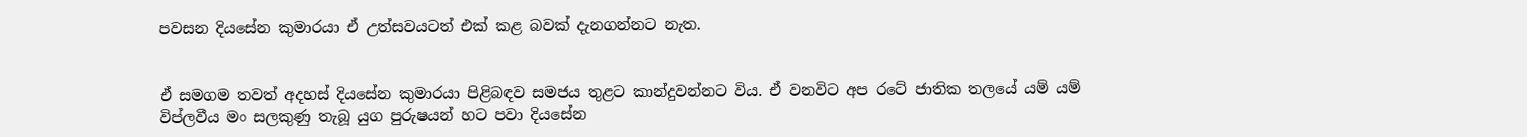පවසන දියසේන කුමාරයා ඒ උත්සවයටත් එක් කළ බවක් දැනගන්නට නැත.


ඒ සමගම තවත් අදහස් දියසේන කුමාරයා පිළිබඳව සමජය තුළට කාන්දුවන්නට විය. ඒ වනවිට අප රටේ ජාතික තලයේ යම් යම් විප්ලවීය මං සලකුණු තැබූ යුග පුරුෂයන් හට පවා දියසේන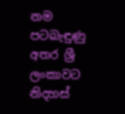නම පටබැඳුණු අතර ශ්‍රී ලංකාවට නිදහස්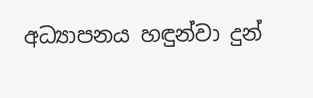අධ්‍යාපනය හඳුන්වා දුන්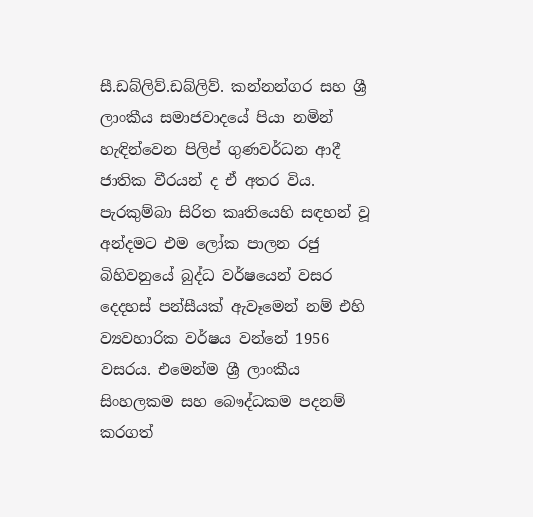සී.ඩබ්ලිව්.ඩබ්ලිව්. කන්නන්ගර සහ ශ්‍රී ලාංකීය සමාජවාදයේ පියා නමින් හැඳින්වෙන පිලිප් ගුණවර්ධන ආදී ජාතික වීරයන් ද ඒ අතර විය. පැරකුම්බා සිරිත කෘතියෙහි සඳහන් වූ අන්දමට එම ලෝක පාලන රජු බිහිවනුයේ බුද්ධ වර්ෂයෙන් වසර දෙදහස් පන්සීයක් ඇවෑමෙන් නම් එහි ව්‍යවහාරික වර්ෂය වන්නේ 1956 වසරය. එමෙන්ම ශ්‍රී ලාංකීය සිංහලකම සහ බෞද්ධකම පදනම් කරගත්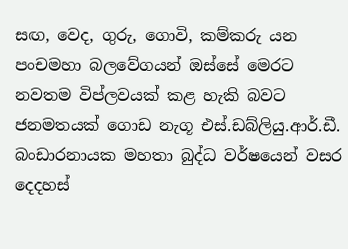සඟ, වෙද, ගුරු, ගොවි, කම්කරු යන පංචමහා බලවේගයන් ඔස්සේ මෙරට නවතම විප්ලවයක් කළ හැකි බවට ජනමතයක් ගොඩ නැගූ එස්.ඩබ්ලියු.ආර්.ඩී. බංඩාරනායක මහතා බුද්ධ වර්ෂයෙන් වසර දෙදහස්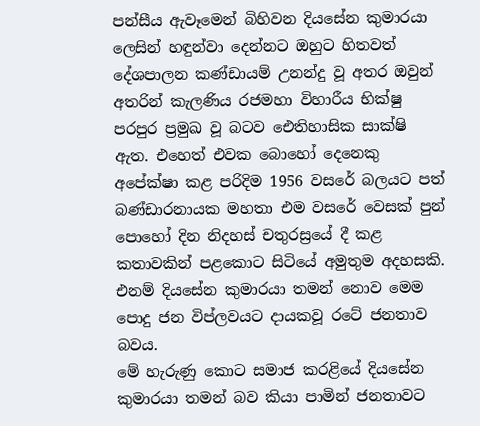පන්සීය ඇවෑමෙන් බිහිවන දියසේන කුමාරයා ලෙසින් හඳුන්වා දෙන්නට ඔහුට හිතවත් දේශපාලන කණ්ඩායම් උනන්දු වූ අතර ඔවුන් අතරින් කැලණිය රජමහා විහාරීය භික්ෂු පරපුර ප්‍රමුඛ වූ බටව ඓතිහාසික සාක්ෂි ඇත. එහෙත් එවක බොහෝ දෙනෙකු අපේක්ෂා කළ පරිදිම 1956 වසරේ බලයට පත් බණ්ඩාරනායක මහතා එම වසරේ වෙසක් පුන් පොහෝ දින නිදහස් චතුරස්‍රයේ දී කළ කතාවකින් පළකොට සිටියේ අමුතුම අදහසකි. එනම් දියසේන කුමාරයා තමන් නොව මෙම පොදු ජන විප්ලවයට දායකවූ රටේ ජනතාව බවය.
මේ හැරුණු කොට සමාජ කරළියේ දියසේන කුමාරයා තමන් බව කියා පාමින් ජනතාවට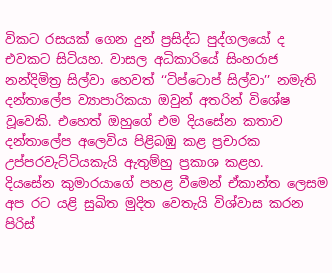විකට රසයක් ගෙන දුන් ප්‍රසිද්ධ පුද්ගලයෝ ද එවකට සිටියහ. වාසල අධිකාරියේ සිංහරාජ නන්දිමිත්‍ර සිල්වා හෙවත් ‘‘ටිප්ටොප් සිල්වා’’ නමැති දන්තාලේප ව්‍යාපාරිකයා ඔවුන් අතරින් විශේෂ වූවෙකි. එහෙත් ඔහුගේ එම දියසේන කතාව දන්තාලේප අලෙවිය පිළිබඹු කළ ප්‍රචාරක උප්පරවැට්ටියකැයි ඇතුම්හු ප්‍රකාශ කළහ.
දියසේන කුමාරයාගේ පහළ වීමෙන් ඒකාන්ත ලෙසම අප රට යළි සුඛිත මුදිත වෙතැයි විශ්වාස කරන පිරිස්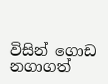විසින් ගොඩ නගාගත්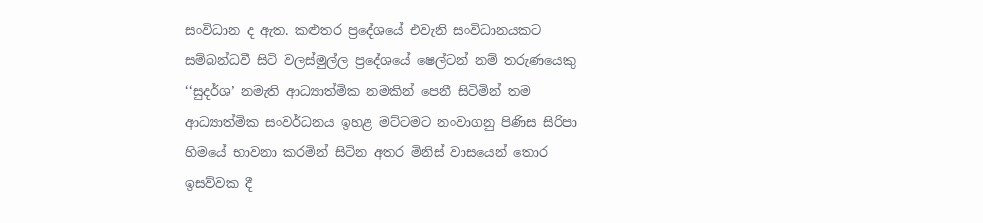සංවිධාන ද ඇත. කළුතර ප්‍රදේශයේ එවැනි සංවිධානයකට සම්බන්ධවී සිටි වලස්මුල්ල ප්‍රදේශයේ ෂෙල්ටන් නම් තරුණයෙකු ‘‘සුදර්ශ’ නමැති ආධ්‍යාත්මික නමකින් පෙනී සිටිමින් තම ආධ්‍යාත්මික සංවර්ධනය ඉහළ මට්ටමට නංවාගනු පිණිස සිරිපා හිමයේ භාවනා කරමින් සිටින අතර මිනිස් වාසයෙන් තොර ඉසව්වක දී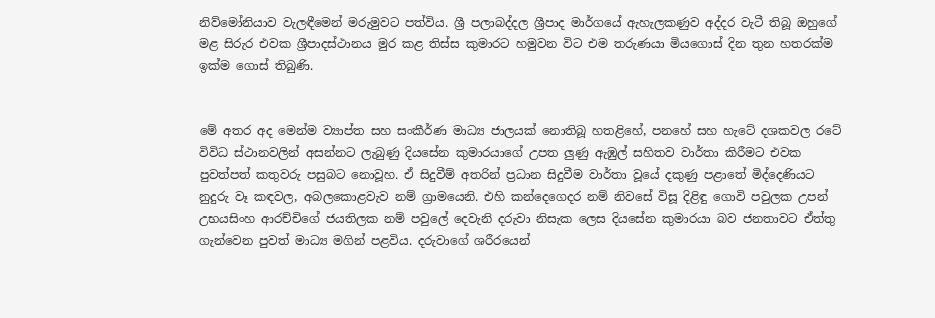නිව්මෝනියාව වැලඳීමෙන් මරුමුවට පත්විය. ශ්‍රී පලාබද්දල ශ්‍රීපාද මාර්ගයේ ඇහැලකණුව අද්දර වැටී තිබූ ඔහුගේ මළ සිරුර එවක ශ්‍රීපාදස්ථානය මුර කළ තිස්ස කුමාරට හමුවන විට එම තරුණයා මියගොස් දින තුන හතරක්ම ඉක්ම ගොස් තිබුණි.


මේ අතර අද මෙන්ම ව්‍යාප්ත සහ සංකීර්ණ මාධ්‍ය ජාලයක් නොතිබූ හතළිහේ, පනහේ සහ හැටේ දශකවල රටේ විවිධ ස්ථානවලින් අසන්නට ලැබුණු දියසේන කුමාරයාගේ උපත ලුණු ඇඹුල් සහිතව වාර්තා කිරීමට එවක පුවත්පත් කතුවරු පසුබට නොවූහ. ඒ සිදුවීම් අතරින් ප්‍රධාන සිදුවීම වාර්තා වූයේ දකුණු පළාතේ මිද්දෙණියට නුදුරු වෑ කඳවල, අබලකොළවැව නම් ග්‍රාමයෙනි. එහි කන්දෙගෙදර නම් නිවසේ විසූ දිළිඳු ගොවි පවුලක උපන් උභයසිංහ ආරච්චිගේ ජයතිලක නම් පවුලේ දෙවැනි දරුවා නිසැක ලෙස දියසේන කුමාරයා බව ජනතාවට ඒත්තු ගැන්වෙන පුවත් මාධ්‍ය මගින් පළවිය. දරුවාගේ ශරීරයෙන්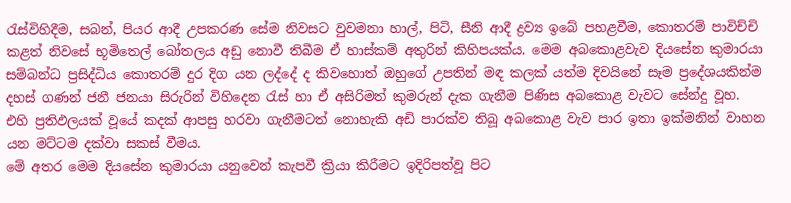රැස්විහිදීම, සබන්, පියර ආදී උපකරණ සේම නිවසට වුවමනා හාල්, පිටි, සීනි ආදී ද්‍රව්‍ය ඉබේ පහළවීම, කොතරම් පාවිච්චි කළත් නිවසේ භූමිතෙල් බෝතලය අඩු නොවී තිබීම ඒ හාස්කම් අතුරින් කිහිපයක්ය. මෙම අබකොළවැව දියසේන කුමාරයා සම්බන්ධ ප්‍රසිද්ධිය කොතරම් දුර දිග යන ලද්දේ ද කිවහොත් ඔහුගේ උපතින් මඳ කලක් යත්ම දිවයිනේ සෑම ප්‍රදේශයකින්ම දහස් ගණන් ජනී ජනයා සිරුරින් විහිදෙන රැස් හා ඒ අසිරිමත් කුමරුන් දැක ගැනීම පිණිස අබකොළ වැවට සේන්දු වූහ. එහි ප්‍රතිඵලයක් වූයේ කදක් ආපසු හරවා ගැනීමටත් නොහැකි අඩි පාරක්ව තිබූ අබකොළ වැව පාර ඉතා ඉක්මනින් වාහන යන මට්ටම දක්වා සකස් වීමය.
මේ අතර මෙම දියසේන කුමාරයා යනුවෙන් කැපවී ක්‍රියා කිරීමට ඉදිරිපත්වූ පිට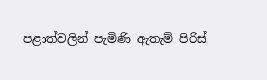පළාත්වලින් පැමිණි ඇතැම් පිරිස්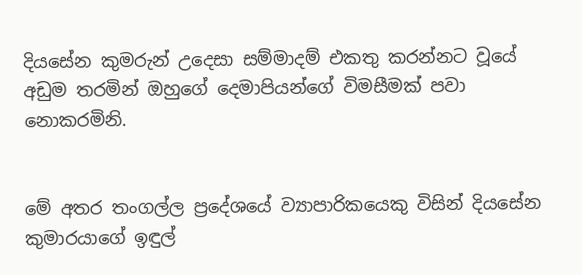දියසේන කුමරුන් උදෙසා සම්මාදම් එකතු කරන්නට වූයේ අඩුම තරමින් ඔහුගේ දෙමාපියන්ගේ විමසීමක් පවා නොකරමිනි.


මේ අතර තංගල්ල ප්‍රදේශයේ ව්‍යාපාරිකයෙකු විසින් දියසේන කුමාරයාගේ ඉඳුල්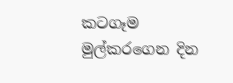කටගෑම මුල්කරගෙන දින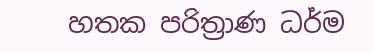හතක පරිත්‍රාණ ධර්ම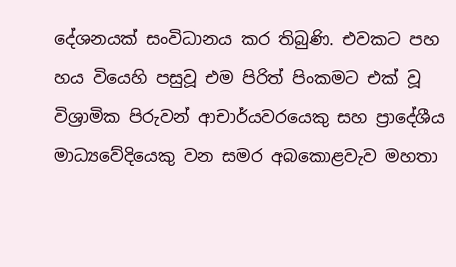දේශනයක් සංවිධානය කර තිබුණි. එවකට පහ හය වියෙහි පසුවූ එම පිරිත් පිංකමට එක් වූ විශ්‍රාමික පිරුවන් ආචාර්යවරයෙකු සහ ප්‍රාදේශීය මාධ්‍යවේදියෙකු වන සමර අබකොළවැව මහතා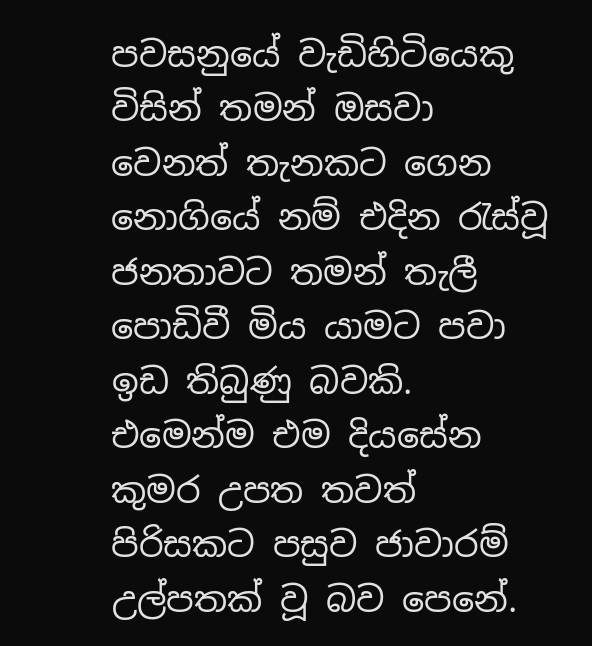පවසනුයේ වැඩිහිටියෙකු විසින් තමන් ඔසවා වෙනත් තැනකට ගෙන නොගියේ නම් එදින රැස්වූ ජනතාවට තමන් තැලී පොඩිවී මිය යාමට පවා ඉඩ තිබුණු බවකි. එමෙන්ම එම දියසේන කුමර උපත තවත් පිරිසකට පසුව ජාවාරම් උල්පතක් වූ බව පෙනේ.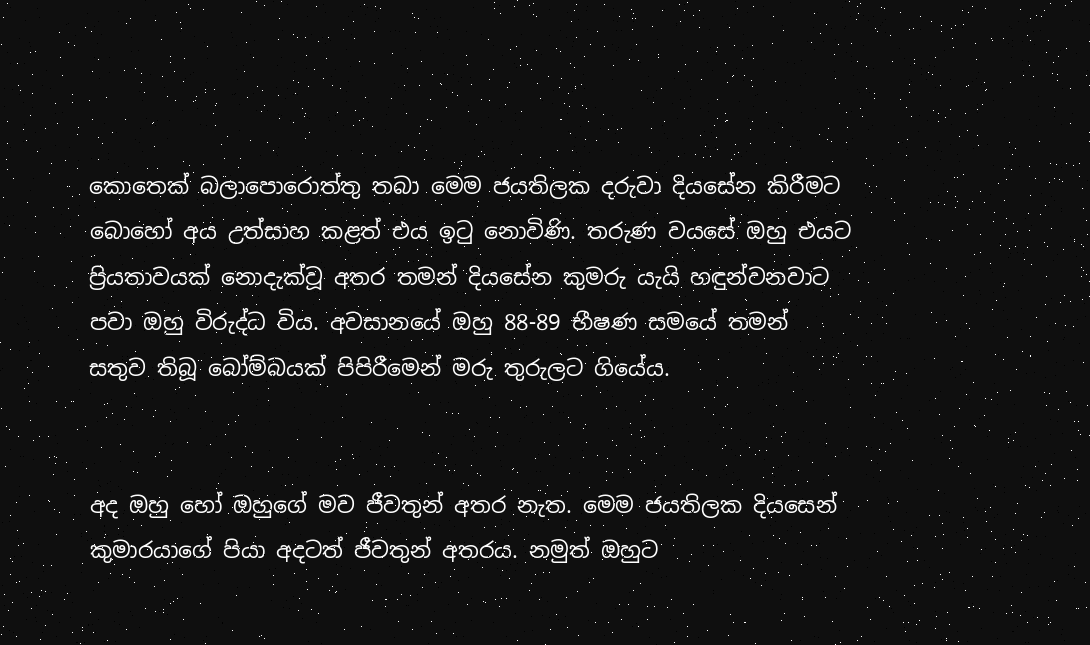කොතෙක් බලාපොරොත්තු තබා මෙම ජයතිලක දරුවා දියසේන කිරීමට බොහෝ අය උත්සාහ කළත් එය ඉටු නොවිණි. තරුණ වයසේ ඔහු එයට ප්‍රියතාවයක් නොදැක්වූ අතර තමන් දියසේන කුමරු යැයි හඳුන්වනවාට පවා ඔහු විරුද්ධ විය. අවසානයේ ඔහු 88-89 භීෂණ සමයේ තමන් සතුව තිබූ බෝම්බයක් පිපිරීමෙන් මරු තුරුලට ගියේය.


අද ඔහු හෝ ඔහුගේ මව ජීවතුන් අතර නැත. මෙම ජයතිලක දියසෙන් කුමාරයාගේ පියා අදටත් ජීවතුන් අතරය. නමුත් ඔහුට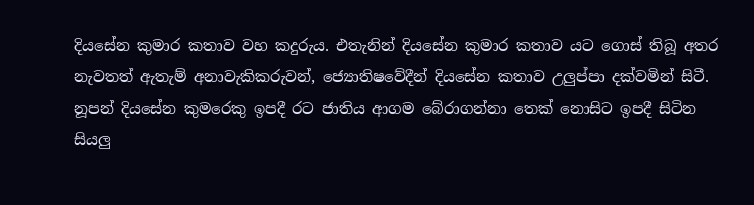දියසේන කුමාර කතාව වහ කදුරුය. එතැනින් දියසේන කුමාර කතාව යට ගොස් තිබූ අතර නැවතත් ඇතැම් අනාවැකිකරුවන්, ජ්‍යොතිෂවේදීන් දියසේන කතාව උලුප්පා දක්වමින් සිටී. නූපන් දියසේන කුමරෙකු ඉපදී රට ජාතිය ආගම බේරාගන්නා තෙක් නොසිට ඉපදී සිටින සියලු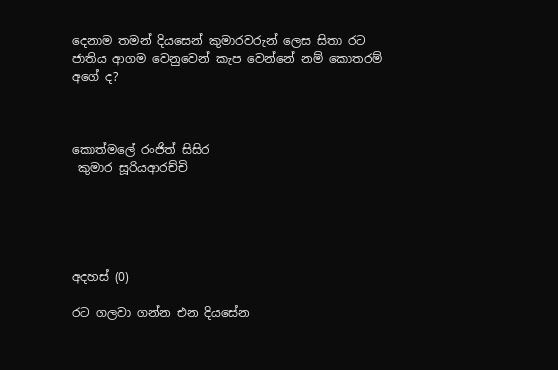දෙනාම තමන් දියසෙන් කුමාරවරුන් ලෙස සිතා රට ජාතිය ආගම වෙනුවෙන් කැප වෙන්නේ නම් කොතරම් අගේ ද?



කොත්මලේ රංජිත් සිසිර
 කුමාර සූරියආරච්චි





අදහස් (0)

රට ගලවා ගන්න එන දියසේන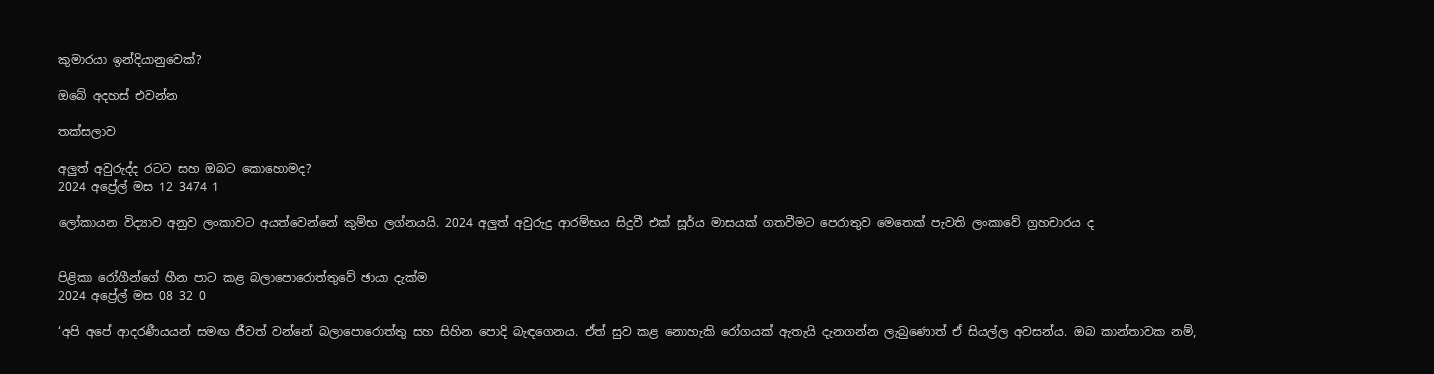කුමාරයා ඉන්දියානුවෙක්?

ඔබේ අදහස් එවන්න

තක්සලාව

අලුත් අවුරුද්ද රටට සහ ඔබට කොහොමද?
2024 අප්‍රේල් මස 12 3474 1

ලෝකායන විද්‍යාව අනුව ලංකාවට අයත්වෙන්නේ කුම්භ ලග්නයයි. 2024 අලුත් අවුරුදු ආරම්භය සිදුවී එක් සූර්ය මාසයක් ගතවීමට පෙරාතුව මෙතෙක් පැවති ලංකාවේ ග්‍රහචාරය ද


පිළිකා රෝගීන්ගේ හීන පාට කළ බලාපොරොත්තුවේ ඡායා දැක්ම
2024 අප්‍රේල් මස 08 32 0

‘අපි අපේ ආදරණීයයන් සමඟ ජීවත් වන්නේ බලාපොරොත්තු සහ සිහින පොදි බැඳගෙනය. ඒත් සුව කළ නොහැකි රෝගයක් ඇතැයි දැනගන්න ලැබුණොත් ඒ සියල්ල අවසන්ය. ඔබ කාන්තාවක නම්,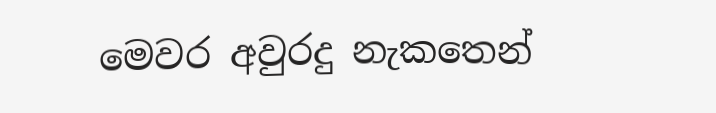මෙවර අවුරදු නැකතෙන්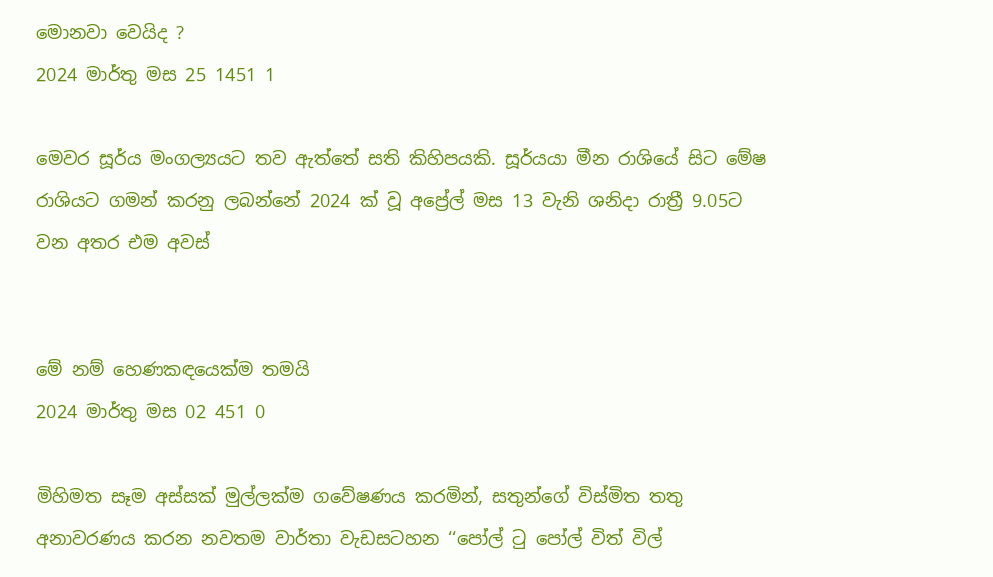මොනවා වෙයිද ?
2024 මාර්තු මස 25 1451 1

මෙවර සූර්ය මංගල්‍යයට තව ඇත්තේ සති කිහිපයකි. සූර්යයා මීන රාශියේ සිට මේෂ රාශියට ගමන් කරනු ලබන්නේ 2024 ක් වූ අප්‍රේල් මස 13 වැනි ශනිදා රාත්‍රී 9.05ට වන අතර එම අවස්


මේ නම් හෙණකඳයෙක්ම තමයි
2024 මාර්තු මස 02 451 0

මිහිමත සෑම අස්සක් මුල්ලක්ම ගවේෂණය කරමින්, සතුන්ගේ විස්මිත තතු අනාවරණය කරන නවතම වාර්තා වැඩසටහන ‘‘පෝල් ටු පෝල් විත් විල්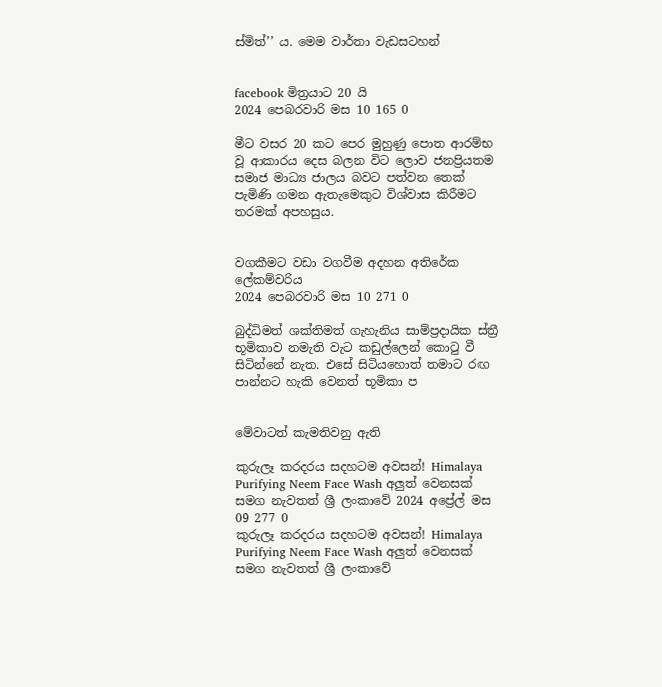ස්මිත්’’ ය. මෙම වාර්තා වැඩසටහන්


facebook මිත්‍රයාට 20 යි
2024 පෙබරවාරි මස 10 165 0

මීට වසර 20 කට පෙර මුහුණු පොත ආරම්භ වූ ආකාරය දෙස බලන විට ලොව ජනප්‍රියතම සමාජ මාධ්‍ය ජාලය බවට පත්වන තෙක් පැමිණි ගමන ඇතැමෙකුට විශ්වාස කිරීමට තරමක් අපහසුය.


වගකීමට වඩා වගවීම අදහන අතිරේක ලේකම්වරිය
2024 පෙබරවාරි මස 10 271 0

බුද්ධිමත් ශක්තිමත් ගැහැනිය සාම්ප්‍රදායික ස්ත්‍රී භූමිකාව නමැති වැට කඩුල්ලෙන් කොටු වී සිටින්නේ නැත. එසේ සිටියහොත් තමාට රඟ පාන්නට හැකි වෙනත් භූමිකා ප


මේවාටත් කැමතිවනු ඇති

කුරුලෑ කරදරය සදහටම අවසන්! Himalaya Purifying Neem Face Wash අලුත් වෙනසක් සමග නැවතත් ශ්‍රී ලංකාවේ 2024 අප්‍රේල් මස 09 277 0
කුරුලෑ කරදරය සදහටම අවසන්! Himalaya Purifying Neem Face Wash අලුත් වෙනසක් සමග නැවතත් ශ්‍රී ලංකාවේ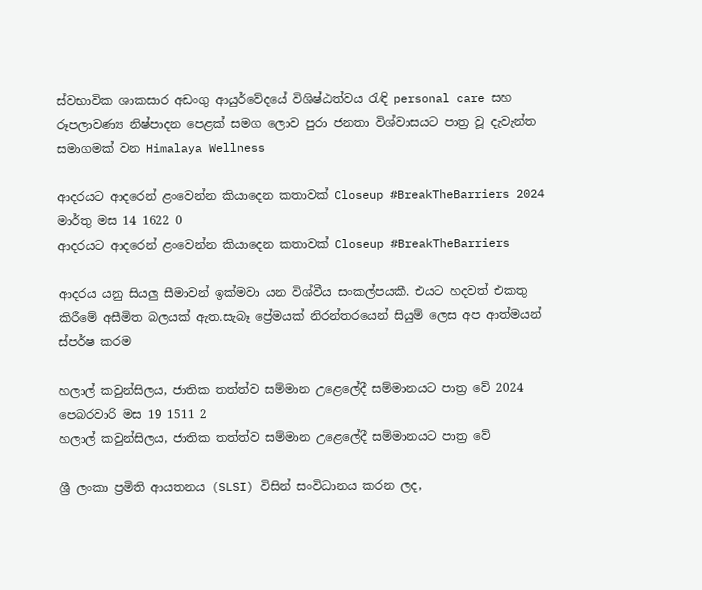ස්වභාවික ශාකසාර අඩංගු ආයුර්වේදයේ විශිෂ්ඨත්වය රැඳි personal care සහ රූපලාවණ්‍ය නිෂ්පාදන පෙළක් සමග ලොව පුරා ජනතා විශ්වාසයට පාත්‍ර වූ දැවැන්ත සමාගමක් වන Himalaya Wellness

ආදරයට ආදරෙන් ළංවෙන්න කියාදෙන කතාවක් Closeup #BreakTheBarriers 2024 මාර්තු මස 14 1622 0
ආදරයට ආදරෙන් ළංවෙන්න කියාදෙන කතාවක් Closeup #BreakTheBarriers

ආදරය යනු සියලු සීමාවන් ඉක්මවා යන විශ්වීය සංකල්පයකී. එයට හදවත් එකතු කිරීමේ අසීමිත බලයක් ඇත.සැබෑ ප්‍රේමයක් නිරන්තරයෙන් සියුම් ලෙස අප ආත්මයන් ස්පර්ෂ කරම

හලාල් කවුන්සිලය, ජාතික තත්ත්ව සම්මාන උළෙලේදී සම්මානයට පාත්‍ර වේ 2024 පෙබරවාරි මස 19 1511 2
හලාල් කවුන්සිලය, ජාතික තත්ත්ව සම්මාන උළෙලේදී සම්මානයට පාත්‍ර වේ

ශ්‍රී ලංකා ප්‍රමිති ආයතනය (SLSI) විසින් සංවිධානය කරන ලද,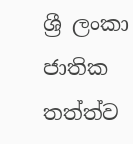ශ්‍රී ලංකා ජාතික තත්ත්ව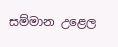සම්මාන උළෙල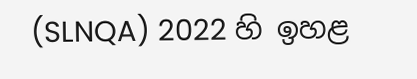(SLNQA) 2022 හි ඉහළ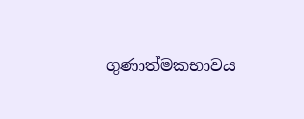ගුණාත්මකභාවය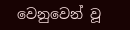වෙනුවෙන් වූ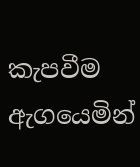කැපවීම ඇගයෙමින්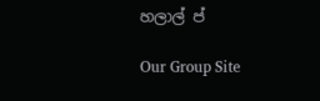හලාල් ප්

Our Group Site